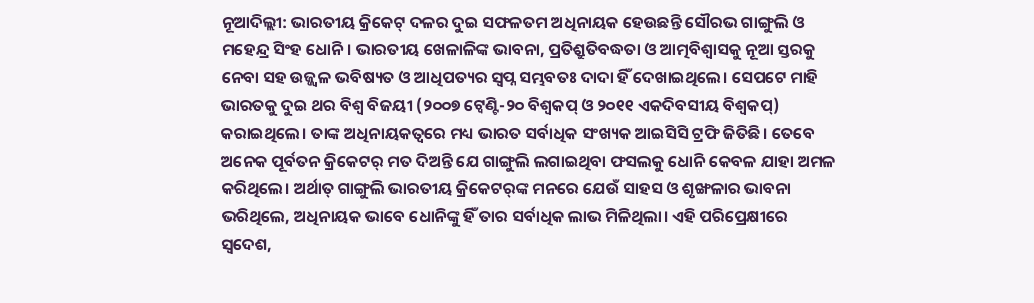ନୂଆଦିଲ୍ଲୀ: ଭାରତୀୟ କ୍ରିକେଟ୍ ଦଳର ଦୁଇ ସଫଳତମ ଅଧିନାୟକ ହେଉଛନ୍ତି ସୌରଭ ଗାଙ୍ଗୁଲି ଓ ମହେନ୍ଦ୍ର ସିଂହ ଧୋନି। ଭାରତୀୟ ଖେଳାଳିଙ୍କ ଭାବନା, ପ୍ରତିଶ୍ରୁତିବଦ୍ଧତା ଓ ଆତ୍ମବିଶ୍ବାସକୁ ନୂଆ ସ୍ତରକୁ ନେବା ସହ ଉଜ୍ଜ୍ବଳ ଭବିଷ୍ୟତ ଓ ଆଧିପତ୍ୟର ସ୍ବପ୍ନ ସମ୍ଭବତଃ ଦାଦା ହିଁ ଦେଖାଇଥିଲେ। ସେପଟେ ମାହି ଭାରତକୁ ଦୁଇ ଥର ବିଶ୍ବ ବିଜୟୀ (୨୦୦୭ ଟ୍ବେଣ୍ଟି-୨୦ ବିଶ୍ବକପ୍ ଓ ୨୦୧୧ ଏକଦିବସୀୟ ବିଶ୍ବକପ୍) କରାଇଥିଲେ। ତାଙ୍କ ଅଧିନାୟକତ୍ବରେ ମଧ୍ୟ ଭାରତ ସର୍ବାଧିକ ସଂଖ୍ୟକ ଆଇସିସି ଟ୍ରଫି ଜିତିଛି। ତେବେ ଅନେକ ପୂର୍ବତନ କ୍ରିକେଟର୍‌ ମତ ଦିଅନ୍ତି ଯେ ଗାଙ୍ଗୁଲି ଲଗାଇଥିବା ଫସଲକୁ ଧୋନି କେବଳ ଯାହା ଅମଳ କରିଥିଲେ। ଅର୍ଥାତ୍ ଗାଙ୍ଗୁଲି ଭାରତୀୟ କ୍ରିକେଟର୍‌ଙ୍କ ମନରେ ଯେଉଁ ସାହସ ଓ ଶୃଙ୍ଖଳାର ଭାବନା ଭରିଥିଲେ, ଅଧିନାୟକ ଭାବେ ଧୋନିଙ୍କୁ ହିଁ ତାର ସର୍ବାଧିକ ଲାଭ ମିଳିଥିଲା। ଏହି ପରିପ୍ରେକ୍ଷୀରେ ସ୍ବଦେଶ,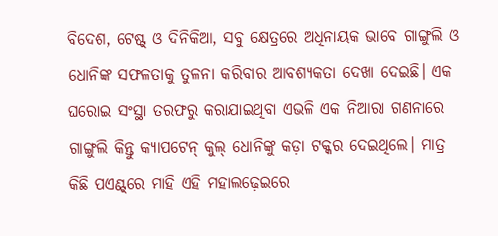ବିଦେଶ, ଟେଷ୍ଟ୍‌ ଓ ଦିନିକିଆ, ସବୁ କ୍ଷେତ୍ରରେ ଅଧିନାୟକ ଭାବେ ଗାଙ୍ଗୁଲି ଓ ଧୋନିଙ୍କ ସଫଳତାକୁ ତୁଳନା କରିବାର ଆବଶ୍ୟକତା ଦେଖା ଦେଇଛି। ଏକ ଘରୋଇ ସଂସ୍ଥା ତରଫରୁ କରାଯାଇଥିବା ଏଭଳି ଏକ ନିଆରା ଗଣନାରେ ଗାଙ୍ଗୁଲି କିନ୍ତୁ କ୍ୟାପଟେନ୍ କୁଲ୍ ଧୋନିଙ୍କୁ କଡ଼ା ଟକ୍କର ଦେଇଥିଲେ। ମାତ୍ର କିଛି ପଏଣ୍ଟ୍‌ରେ ମାହି ଏହି ମହାଲଢ଼େଇରେ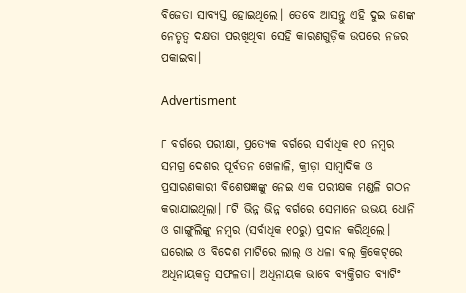ବିଜେତା ସାବ୍ୟସ୍ତ ହୋଇଥିଲେ। ତେବେ ଆସନ୍ତୁ ଏହି ଦୁଇ ଜଣଙ୍କ ନେତୃତ୍ବ ଦକ୍ଷତା ପରଖିଥିବା ସେହି କାରଣଗୁଡ଼ିକ ଉପରେ ନଜର ପକାଇବା।

Advertisment

୮ ବର୍ଗରେ ପରୀକ୍ଷା, ପ୍ରତ୍ୟେକ ବର୍ଗରେ ସର୍ବାଧିକ ୧୦ ନମ୍ବର
ସମଗ୍ର ଦେଶର ପୂର୍ବତନ ଖେଳାଳି, କ୍ରୀଡ଼ା ସାମ୍ବାଦିକ ଓ ପ୍ରସାରଣକାରୀ ବିଶେଷଜ୍ଞଙ୍କୁ ନେଇ ଏକ ପରୀକ୍ଷକ ମଣ୍ଡଳି ଗଠନ କରାଯାଇଥିଲା। ୮ଟି ଭିନ୍ନ ଭିନ୍ନ ବର୍ଗରେ ସେମାନେ ଉଭୟ ଧୋନି ଓ ଗାଙ୍ଗୁଲିଙ୍କୁ ନମ୍ବର (ସର୍ବାଧିକ ୧୦ରୁ) ପ୍ରଦାନ କରିଥିଲେ। ଘରୋଇ ଓ ବିଦେଶ ମାଟିରେ ଲାଲ୍ ଓ ଧଳା ବଲ୍ କ୍ରିକେଟ୍‌ରେ ଅଧିନାୟକତ୍ବ ସଫଳତା। ଅଧିନାୟକ ଭାବେ ବ୍ୟକ୍ତିଗତ ବ୍ୟାଟିଂ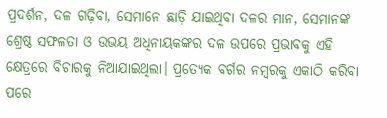ପ୍ରଦର୍ଶନ, ଦଳ ଗଢ଼ିବା, ସେମାନେ ଛାଡ଼ି ଯାଇଥିବା ଦଳର ମାନ, ସେମାନଙ୍କ ଶ୍ରେଷ୍ଠ ସଫଳତା ଓ ଉଭୟ ଅଧିନାୟକଙ୍କର ଦଳ ଉପରେ ପ୍ରଭାବକୁ ଏହି କ୍ଷେତ୍ରରେ ବିଚାରକୁ ନିଆଯାଇଥିଲା। ପ୍ରତ୍ୟେକ ବର୍ଗର ନମ୍ବରକୁ ଏକାଠି କରିବା ପରେ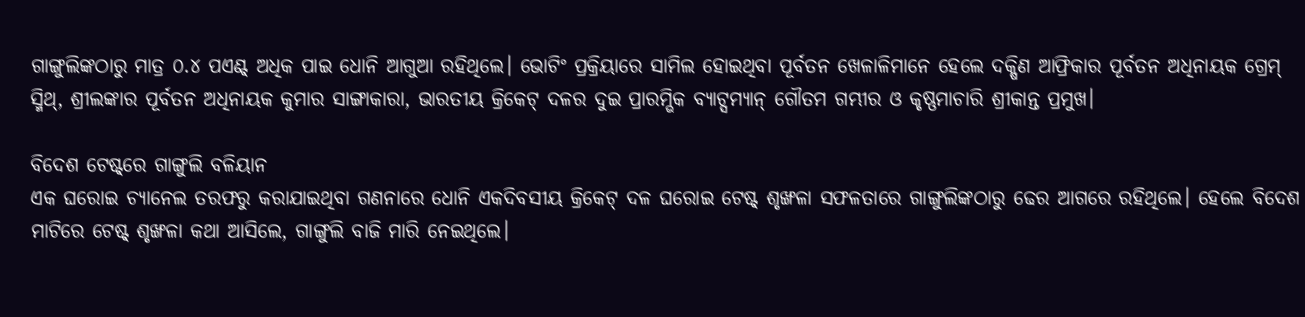ଗାଙ୍ଗୁଲିଙ୍କଠାରୁ ମାତ୍ର ୦.୪ ପଏଣ୍ଟ୍‌ ଅଧିକ ପାଇ ଧୋନି ଆଗୁଆ ରହିଥିଲେ। ଭୋଟିଂ ପ୍ରକ୍ରିୟାରେ ସାମିଲ ହୋଇଥିବା ପୂର୍ବତନ ଖେଳାଳିମାନେ ହେଲେ ଦକ୍ଷିଣ ଆଫ୍ରିକାର ପୂର୍ବତନ ଅଧିନାୟକ ଗ୍ରେମ୍ ସ୍ମିଥ୍, ଶ୍ରୀଲଙ୍କାର ପୂର୍ବତନ ଅଧିନାୟକ କୁମାର ସାଙ୍ଗାକାରା, ଭାରତୀୟ କ୍ରିକେଟ୍ ଦଳର ଦୁଇ ପ୍ରାରମ୍ଭିକ ବ୍ୟାଟ୍ସମ୍ୟାନ୍ ଗୌତମ ଗମ୍ଭୀର ଓ କୃଷ୍ଣମାଚାରି ଶ୍ରୀକାନ୍ତ ପ୍ରମୁଖ।

ବିଦେଶ ଟେଷ୍ଟ୍‌ରେ ଗାଙ୍ଗୁଲି ବଳିୟାନ
ଏକ ଘରୋଇ ଚ୍ୟାନେଲ ତରଫରୁ କରାଯାଇଥିବା ଗଣନାରେ ଧୋନି ଏକଦିବସୀୟ କ୍ରିକେଟ୍ ଦଳ ଘରୋଇ ଟେଷ୍ଟ୍ ଶୃଙ୍ଖଳା ସଫଳତାରେ ଗାଙ୍ଗୁଲିଙ୍କଠାରୁ ଢେର ଆଗରେ ରହିଥିଲେ। ହେଲେ ବିଦେଶ ମାଟିରେ ଟେଷ୍ଟ୍ ଶୃଙ୍ଖଳା କଥା ଆସିଲେ, ଗାଙ୍ଗୁଲି ବାଜି ମାରି ନେଇଥିଲେ।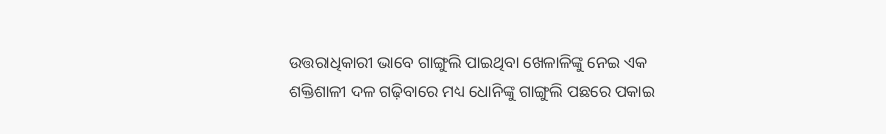ଉତ୍ତରାଧିକାରୀ ଭାବେ ଗାଙ୍ଗୁଲି ପାଇଥିବା ଖେଳାଳିଙ୍କୁ ନେଇ ଏକ ଶକ୍ତିଶାଳୀ ଦଳ ଗଢ଼ିବାରେ ମଧ୍ୟ ଧୋନିଙ୍କୁ ଗାଙ୍ଗୁଲି ପଛରେ ପକାଇ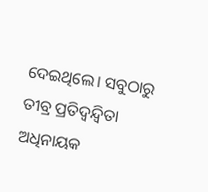ଦେଇଥିଲେ। ସବୁଠାରୁ ତୀବ୍ର ପ୍ରତିଦ୍ବନ୍ଦ୍ବିତା ଅଧିନାୟକ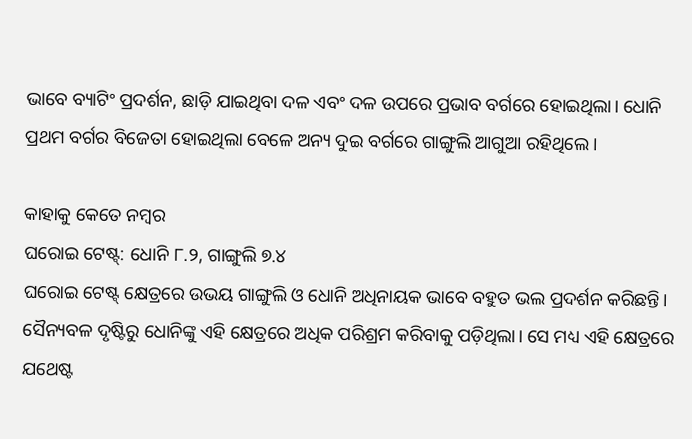ଭାବେ ବ୍ୟାଟିଂ ପ୍ରଦର୍ଶନ, ଛାଡ଼ି ଯାଇଥିବା ଦଳ ଏବଂ ଦଳ ଉପରେ ପ୍ରଭାବ ବର୍ଗରେ ହୋଇଥିଲା। ଧୋନି ପ୍ରଥମ ବର୍ଗର ବିଜେତା ହୋଇଥିଲା ବେଳେ ଅନ୍ୟ ଦୁଇ ବର୍ଗରେ ଗାଙ୍ଗୁଲି ଆଗୁଆ ରହିଥିଲେ।

କାହାକୁ କେତେ ନମ୍ବର
ଘରୋଇ ଟେଷ୍ଟ୍: ଧୋନି ୮.୨, ଗାଙ୍ଗୁଲି ୭.୪
ଘରୋଇ ଟେଷ୍ଟ୍ କ୍ଷେତ୍ରରେ ଉଭୟ ଗାଙ୍ଗୁଲି ଓ ଧୋନି ଅଧିନାୟକ ଭାବେ ବହୁତ ଭଲ ପ୍ରଦର୍ଶନ କରିଛନ୍ତି। ସୈନ୍ୟବଳ ଦୃଷ୍ଟିରୁ ଧୋନିଙ୍କୁ ଏହି କ୍ଷେତ୍ରରେ ଅଧିକ ପରିଶ୍ରମ କରିବାକୁ ପଡ଼ିଥିଲା। ସେ ମଧ୍ୟ ଏହି କ୍ଷେତ୍ରରେ ଯଥେଷ୍ଟ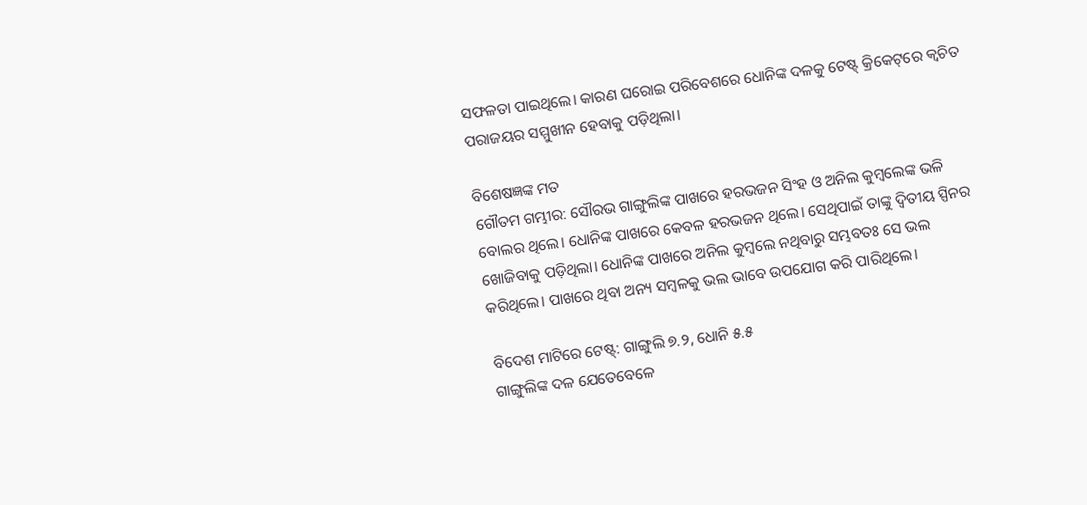ସଫଳତା ପାଇଥିଲେ। କାରଣ ଘରୋଇ ପରିବେଶରେ ଧୋନିଙ୍କ ‌ଦଳକୁ ଟେଷ୍ଟ୍‌ କ୍ରିକେଟ୍‌ରେ କ୍ବଚିତ ପରାଜୟର ସମ୍ମୁଖୀନ ହେବାକୁ ପଡ଼ିଥିଲା।

ବିଶେଷଜ୍ଞଙ୍କ ମତ
ଗୌତମ ଗମ୍ଭୀର: ସୌରଭ ଗାଙ୍ଗୁଲିଙ୍କ ପାଖରେ ହରଭଜନ ସିଂହ ଓ ଅନିଲ କୁମ୍ବଲେଙ୍କ ଭଳି ବୋଲର ଥିଲେ। ଧୋନିଙ୍କ ପାଖରେ କେବଳ ହରଭଜନ ଥିଲେ। ସେଥିପାଇଁ ତାଙ୍କୁ ଦ୍ବିତୀୟ ସ୍ପିନର ଖୋଜିବାକୁ ପଡ଼ିଥିଲା। ଧୋନିଙ୍କ ପାଖରେ ଅନିଲ କୁମ୍ବଲେ ନଥିବାରୁ ସମ୍ଭବତଃ ସେ ଭଲ କରିଥିଲେ। ପାଖରେ ଥିବା ଅନ୍ୟ ସମ୍ବଳକୁ ଭଲ ଭାବେ ଉପଯୋଗ କରି ପାରିଥିଲେ।

ବିଦେଶ ମାଟିରେ ଟେଷ୍ଟ୍: ଗାଙ୍ଗୁଲି ୭.୨, ଧୋନି ୫.୫
ଗାଙ୍ଗୁଲିଙ୍କ ଦଳ ‌ଯେତେବେଳେ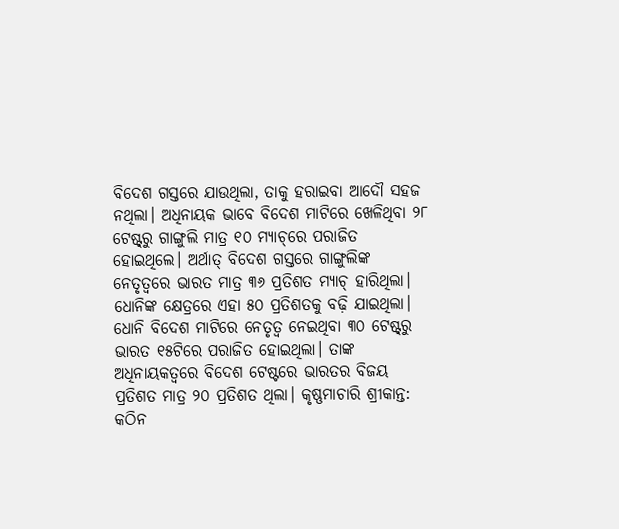ବିଦେଶ ଗସ୍ତରେ ଯାଉଥିଲା, ତାକୁ ହରାଇବା ଆଦୌ ସହଜ ନଥିଲା। ଅଧିନାୟକ ଭାବେ ବିଦେଶ ମାଟିରେ ଖେଳିଥିବା ୨୮ ଟେଷ୍ଟ୍‌ରୁ ଗାଙ୍ଗୁଲି ମାତ୍ର ୧୦ ମ୍ୟାଚ୍‌ରେ ପରାଜିତ ହୋଇଥିଲେ। ଅର୍ଥାତ୍ ବିଦେଶ ଗସ୍ତରେ ଗାଙ୍ଗୁଲିଙ୍କ ନେତୃତ୍ବରେ ଭାରତ ମାତ୍ର ୩୬ ପ୍ରତିଶତ ମ୍ୟାଚ୍ ହାରିଥିଲା। ଧୋନିଙ୍କ କ୍ଷେତ୍ରରେ ଏହା ୫୦ ପ୍ରତିଶତକୁ ବଢ଼ି ଯାଇଥିଲା। ଧୋନି ବିଦେଶ ମାଟିରେ ନେତୃତ୍ବ ନେଇଥିବା ୩୦ ଟେଷ୍ଟ୍‌ରୁ ଭାରତ ୧୫ଟିରେ ପରାଜିତ ହୋଇଥିଲା। ତାଙ୍କ ଅଧିନାୟକତ୍ବରେ ବିଦେଶ ଟେଷ୍ଟରେ ଭାରତର ବିଜୟ ପ୍ରତିଶତ ମାତ୍ର ୨୦ ପ୍ରତିଶତ ଥିଲା। କୃଷ୍ଣମାଚାରି ଶ୍ରୀକାନ୍ତ: କଠିନ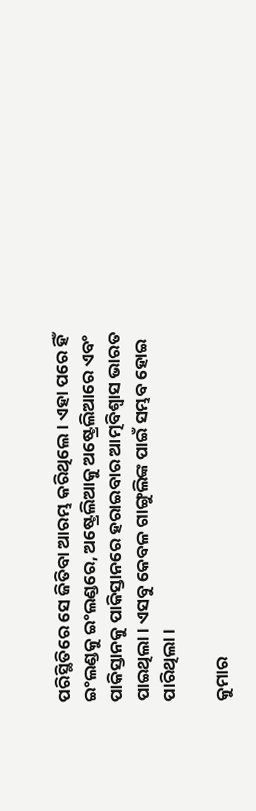ପରିସ୍ଥିତିରେ ସେ ଜିତିବା ଆରମ୍ଭ କରିଥିଲେ। ଏହା ପରେ ହିଁ ଇଂଲଣ୍ଡକୁ ଇଂଲଣ୍ଡରେ, ଅଷ୍ଟ୍ରେଲିଆକୁ ଅଷ୍ଟ୍ରେଲିଆରେ ଏବଂ ପାକିସ୍ତାନକୁ ପାକିସ୍ତାନରେ ହରାଇବାର ଆତ୍ମବିଶ୍ବାସ ଭାରତ ପାଇଥିଲା। ଏସବୁ କେବଳ ଗାଙ୍ଗୁଲିଙ୍କ ପାଇଁ ସମ୍ଭବ ହୋଇ ପାରିଥିଲା।

କୁମାର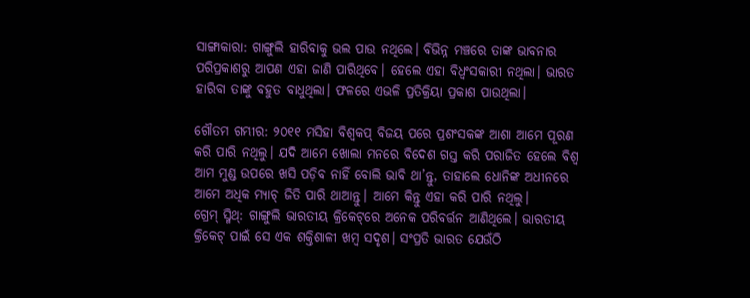ସାଙ୍ଗାକାରା: ଗାଙ୍ଗୁଲି ହାରିବାକୁ ଭଲ ପାଉ ନଥିଲେ। ବିଭିନ୍ନ ମଞ୍ଚରେ ତାଙ୍କ ଭାବନାର ପରିପ୍ରକାଶରୁ ଆପଣ ଏହା ଜାଣି ପାରିଥିବେ। ‌ହେଲେ ଏହା ବିଧ୍ବଂସକାରୀ ନଥିଲା। ଭାରତ ହାରିବା ତାଙ୍କୁ ବହୁତ ବାଧୁଥିଲା। ଫଳରେ ଏଭଳି ପ୍ରତିକ୍ରିୟା ପ୍ରକାଶ ପାଉଥିଲା।

ଗୌତମ ଗମ୍ଭୀର: ୨୦୧୧ ମସିହା ବିଶ୍ବକପ୍ ବିଜୟ ପରେ ପ୍ରଶଂସକଙ୍କ ଆଶା ଆମେ ପୂରଣ କରି ପାରି ନଥିଲୁ। ଯଦି ଆମେ ଖୋଲା ମନରେ ବିଦେଶ ଗସ୍ତ କରି ପରାଜିତ ହେଲେ ବିଶ୍ବ ଆମ ମୁଣ୍ଡ ଉପରେ ଖସି ପଡ଼ିବ ନାହିଁ ବୋଲି ଭାବି ଥା’ନ୍ତୁ, ତାହାଲେ ଧୋନିଙ୍କ ଅଧୀନରେ ଆମେ ଅଧିକ ମ୍ୟାଚ୍ ଜିତି ପାରି ଥାଆନ୍ତୁ। ଆମେ କିନ୍ତୁ ଏହା କରି ପାରି ନଥିଲୁ।
ଗ୍ରେମ୍ ସ୍ମିଥ୍: ଗାଙ୍ଗୁଲି ଭାରତୀୟ କ୍ରିକେଟ୍‌ରେ ଅନେକ ପରିବର୍ତ୍ତନ ଆଣିଥିଲେ। ଭାରତୀୟ କ୍ରିକେଟ୍ ପାଇଁ ସେ ଏକ ଶକ୍ତିଶାଳୀ ଖମ୍ବ ସଦୃଶ। ସଂପ୍ରତି ଭାରତ ଯେଉଁଠି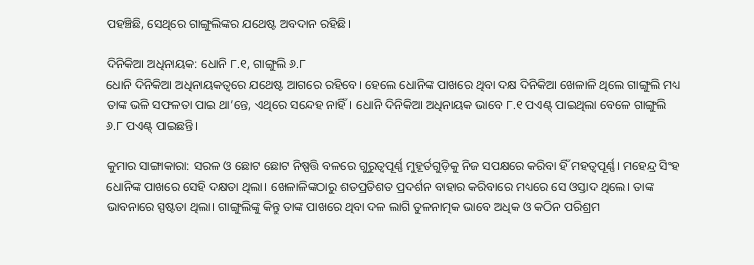ପହଞ୍ଚିଛି, ସେଥିରେ ଗାଙ୍ଗୁଲିଙ୍କର ଯଥେଷ୍ଟ ଅବଦାନ ରହିଛି।

ଦିନିକିଆ ଅଧିନାୟକ: ଧୋନି ୮.୧, ଗାଙ୍ଗୁଲି ୬.୮
ଧୋନି ଦିନିକିଆ ଅଧିନାୟକତ୍ବରେ ଯଥେଷ୍ଟ ଆଗରେ ରହିବେ। ହେଲେ ଧୋନିଙ୍କ ପାଖରେ ଥିବା ଦକ୍ଷ ଦିନିକିଆ ଖେଳାଳି ଥିଲେ ଗାଙ୍ଗୁଲି ମଧ୍ୟ ତାଙ୍କ ଭଳି ସଫଳତା ପାଇ ଥା’ନ୍ତେ, ଏଥିରେ ସନ୍ଦେହ ନାହିଁ। ଧୋନି ଦିନିକିଆ ଅଧିନାୟକ ଭାବେ ୮.୧ ପଏଣ୍ଟ୍‌ ପାଇଥିଲା ବେଳେ ଗାଙ୍ଗୁଲି ୬.୮ ପଏଣ୍ଟ୍‌ ପାଇଛନ୍ତି।

କୁମାର ସାଙ୍ଗାକାରା: ସରଳ ଓ ଛୋଟ ଛୋଟ ନିଷ୍ପତ୍ତି ବଳରେ ଗୁରୁତ୍ବପୂର୍ଣ୍ଣ ମୁହୂର୍ତଗୁଡ଼ିକୁ ନିଜ ସପକ୍ଷରେ କରିବା ହିଁ ମହତ୍ବପୂର୍ଣ୍ଣ। ମହେନ୍ଦ୍ର ସିଂହ ଧୋନିଙ୍କ ପାଖରେ ସେହି ଦକ୍ଷତା ଥିଲା। ଖେଳାଳିଙ୍କଠାରୁ ଶତପ୍ରତିଶତ ପ୍ରଦର୍ଶନ ବାହାର କରିବାରେ ମଧ୍ୟରେ ସେ ଓସ୍ତାଦ ଥିଲେ। ତାଙ୍କ ଭାବନାରେ ସ୍ପଷ୍ଟତା ଥିଲା। ଗାଙ୍ଗୁଲିଙ୍କୁ କିନ୍ତୁ ତାଙ୍କ ପାଖରେ ଥିବା ଦଳ ଲାଗି ତୁଳନାତ୍ମକ ଭାବେ ଅଧିକ ଓ କଠିନ ପରିଶ୍ରମ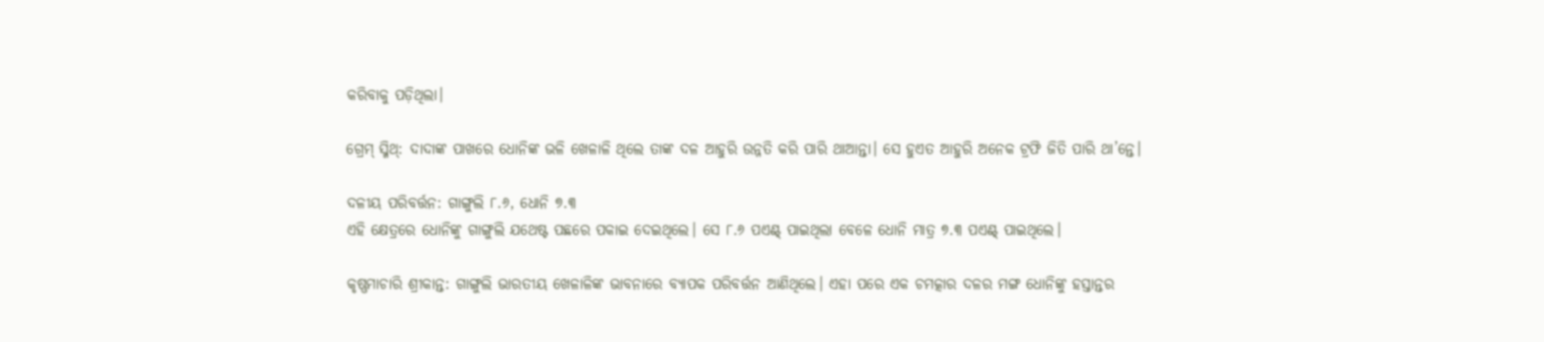କରିବାକୁ ପଡ଼ିଥିଲା।

ଗ୍ରେମ୍ ସ୍ମିଥ୍: ଦାଦାଙ୍କ ପାଖରେ ଧୋନିଙ୍କ ଭଳି ଖେଳାଳି ଥିଲେ ତାଙ୍କ ଦଳ ଆହୁରି ଉନ୍ନତି କରି ପାରି ଥାଆନ୍ତା। ସେ ହୁଏତ ଆହୁରି ଅନେକ ଟ୍ରଫି ଜିତି ପାରି ଥା‌’ନ୍ତେ।

ଦଳୀୟ ପରିବର୍ତ୍ତନ: ଗାଙ୍ଗୁଲି ୮.୬, ଧୋନି ୭.୩
ଏହି କ୍ଷେତ୍ରରେ ଧୋନିଙ୍କୁ ଗାଙ୍ଗୁଲି ଯଥେଷ୍ଟ ପଛରେ ପକାଇ ଦେଇଥିଲେ। ସେ ୮.୬ ପଏଣ୍ଟ୍‌ ପାଇଥିଲା ବେଳେ ଧୋନି ମାତ୍ର ୭.୩ ପଏଣ୍ଟ୍‌ ପାଇଥିଲେ।

କୃଷ୍ଣମାଚାରି ଶ୍ରୀକାନ୍ତ: ଗାଙ୍ଗୁଲି ଭାରତୀୟ ଖେଳାଳିଙ୍କ ଭାବନାରେ ବ୍ୟାପକ ପରିବର୍ତ୍ତନ ଆଣିଥିଲେ। ଏହା ପରେ ଏକ ଚମତ୍କାର ଦଳର ମଙ୍ଗ ଧୋନିଙ୍କୁ ହସ୍ତାନ୍ତର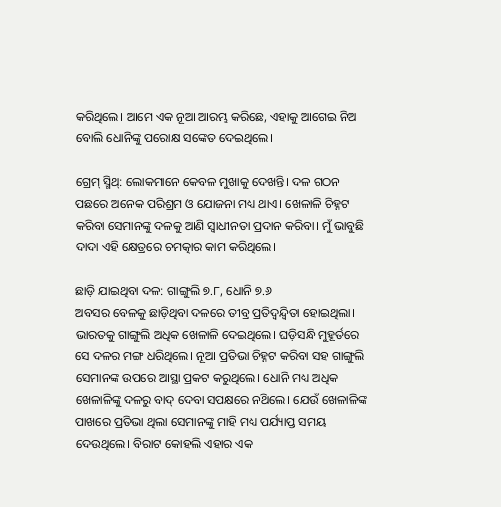କରିଥିଲେ। ଆମେ ଏକ ନୂଆ ଆରମ୍ଭ କରିଛେ, ଏହାକୁ ଆଗେଇ ନିଅ ବୋଲି ଧୋନିଙ୍କୁ ପରୋକ୍ଷ ସଙ୍କେତ ଦେଇଥିଲେ।

ଗ୍ରେମ୍ ସ୍ମିଥ୍: ଲୋକମାନେ କେବଳ ମୁଖାକୁ ଦେଖନ୍ତି। ଦଳ ଗଠନ ପଛରେ ଅନେକ ପରିଶ୍ରମ ଓ ଯୋଜନା ମଧ୍ୟ ଥାଏ। ଖେଳାଳି ଚିହ୍ନଟ କରିବା ସେମାନଙ୍କୁ ଦଳକୁ ଆଣି ସ୍ବାଧୀନତା ପ୍ରଦାନ କରିବା। ମୁଁ ଭାବୁଛି ଦାଦା ଏହି କ୍ଷେତ୍ରରେ ଚମତ୍କାର କାମ କରିଥିଲେ।

ଛାଡ଼ି ଯାଇଥିବା ଦଳ: ଗାଙ୍ଗୁଲି ୭.୮, ଧୋନି ୭.୬
ଅବସର‌ ବେଳକୁ ଛାଡ଼ିଥିବା ଦଳରେ ତୀବ୍ର ପ୍ରତିଦ୍ବନ୍ଦ୍ବିତା ହୋଇଥିଲା। ଭାରତକୁ ଗାଙ୍ଗୁଲି ଅଧିକ ଖେଳାଳି ଦେଇଥିଲେ। ଘଡ଼ିସନ୍ଧି ମୁହୂର୍ତରେ ସେ ଦଳର ମଙ୍ଗ ଧରିଥିଲେ। ନୂଆ ପ୍ରତିଭା ଚିହ୍ନଟ କରିବା ସହ ଗାଙ୍ଗୁଲି ସେମାନଙ୍କ ଉପରେ ଆସ୍ଥା ପ୍ରକଟ କରୁଥିଲେ। ଧୋନି ମଧ୍ୟ ଅଧିକ ଖେଳାଳିଙ୍କୁ ଦଳରୁ ବାଦ୍ ଦେବା ସପକ୍ଷରେ ନଥ‌ିଲେ। ଯେଉଁ ଖେଳାଳିଙ୍କ ପାଖରେ ପ୍ରତିଭା ଥିଲା ସେମାନଙ୍କୁ ମାହି ମଧ୍ୟ ପର୍ଯ୍ୟାପ୍ତ ସମୟ ଦେଉଥିଲେ। ବିରାଟ କୋହଲି ଏହାର ଏକ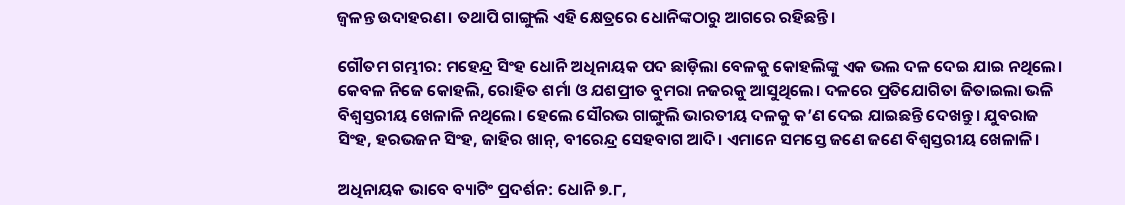ଜ୍ବଳନ୍ତ ଉଦାହରଣ। ତଥାପି ଗାଙ୍ଗୁଲି ଏହି କ୍ଷେତ୍ରରେ ଧୋନିଙ୍କଠାରୁ ଆଗରେ ରହିଛନ୍ତି।

ଗୌତମ ଗମ୍ଭୀର: ମହେନ୍ଦ୍ର ସିଂହ ଧୋନି ଅଧିନାୟକ ପଦ ଛାଡ଼ିଲା ବେଳକୁ କୋହଲିଙ୍କୁ ଏକ ଭଲ ଦଳ ଦେଇ ଯାଇ ନଥିଲେ। କେବଳ ନିଜେ କୋହଲି, ରୋହିତ ଶର୍ମା ଓ ଯଶପ୍ରୀତ ବୁମରା ନଜରକୁ ଆସୁଥିଲେ। ଦଳରେ ପ୍ରତିଯୋଗିତା ଜିତାଇଲା ଭଳି ବିଶ୍ବସ୍ତରୀୟ ଖେଳାଳି ନଥିଲେ। ହେଲେ ସୌରଭ ଗାଙ୍ଗୁଲି ଭାରତୀୟ ଦଳକୁ କ’ଣ ଦେଇ ଯାଇଛନ୍ତି ଦେଖନ୍ତୁ। ଯୁବରାଜ ସିଂହ, ହରଭଜନ ସିଂହ, ଜାହିର ଖାନ୍, ବୀରେନ୍ଦ୍ର ସେହବାଗ ଆଦି। ଏମାନେ ସମସ୍ତେ ଜଣେ ଜଣେ ବିଶ୍ବସ୍ତରୀୟ ଖେଳାଳି।

ଅଧିନାୟକ ଭାବେ ବ୍ୟାଟିଂ ପ୍ରଦର୍ଶନ: ଧୋନି ୭.୮,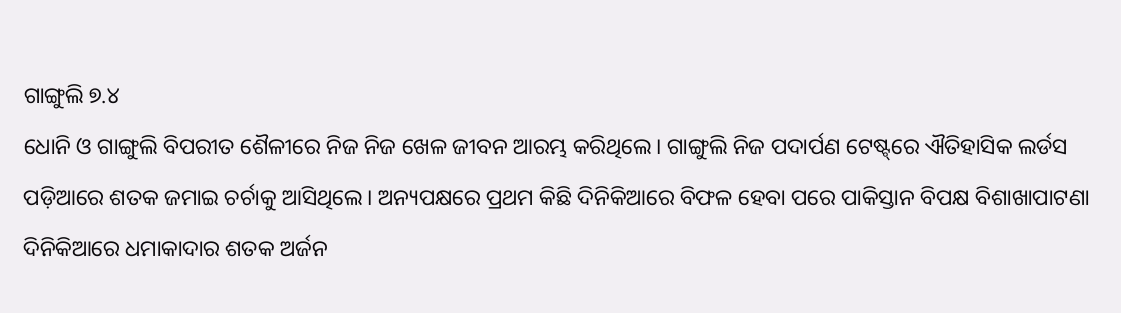ଗାଙ୍ଗୁଲି ୭.୪
ଧୋନି ଓ ଗାଙ୍ଗୁଲି ବିପରୀତ ଶୈଳୀରେ ନିଜ ନିଜ ଖେଳ ଜୀବନ ଆରମ୍ଭ କରିଥିଲେ। ଗାଙ୍ଗୁଲି ନିଜ ପଦାର୍ପଣ ଟେଷ୍ଟ୍‌ରେ ଐତିହାସିକ ଲର୍ଡସ ପଡ଼ିଆରେ ଶତକ ଜମାଇ ଚର୍ଚାକୁ ଆସିଥିଲେ। ଅନ୍ୟପକ୍ଷରେ ପ୍ରଥମ କିଛି ଦିନିକିଆରେ ବିଫଳ ହେବା ପରେ ପାକିସ୍ତାନ ବିପକ୍ଷ ବିଶାଖାପାଟଣା ଦିନିକିଆରେ ଧମାକାଦାର ଶତକ ଅର୍ଜନ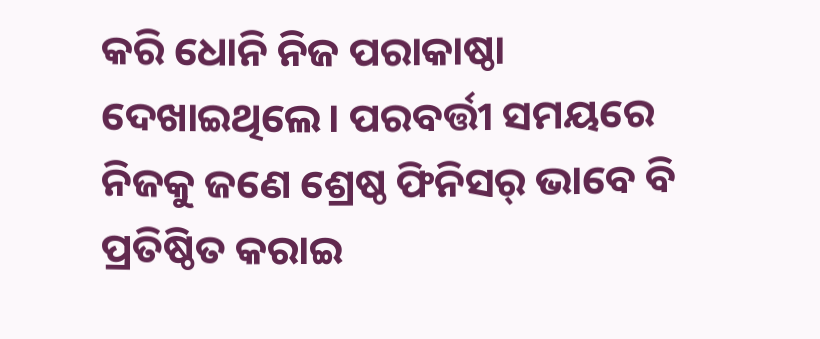କରି ଧୋନି ନିଜ ପରାକାଷ୍ଠା ଦେଖାଇଥିଲେ। ପରବର୍ତ୍ତୀ ସମୟରେ ନିଜକୁ ଜଣେ ଶ୍ରେଷ୍ଠ ଫିନିସର୍‌ ଭାବେ ବି ପ୍ରତିଷ୍ଠିତ କରାଇ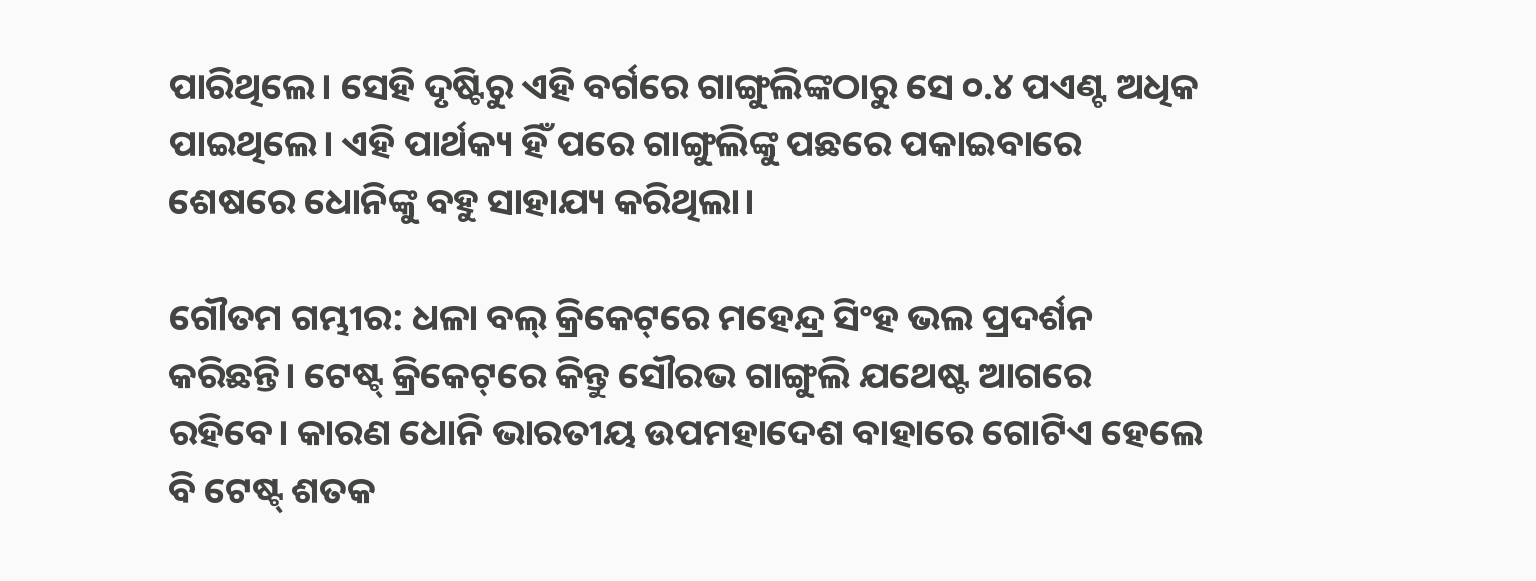ପାରିଥିଲେ। ସେହି ଦୃଷ୍ଟିରୁ ଏହି ବର୍ଗରେ ଗାଙ୍ଗୁଲିଙ୍କଠାରୁ ସେ ୦.୪ ପଏଣ୍ଟ ଅଧିକ ପାଇଥିଲେ। ଏହି ପାର୍ଥକ୍ୟ ହିଁ ପରେ ଗାଙ୍ଗୁଲିଙ୍କୁ ପଛରେ ପକାଇବାରେ ଶେଷରେ ଧୋନିଙ୍କୁ ବହୁ ସାହାଯ୍ୟ କରିଥିଲା।

ଗୌତମ ଗମ୍ଭୀର: ଧଳା ବଲ୍ କ୍ରିକେଟ୍‌ରେ ମହେନ୍ଦ୍ର ସିଂହ ଭଲ ପ୍ରଦର୍ଶନ କରିଛନ୍ତି। ଟେଷ୍ଟ୍ କ୍ରିକେଟ୍‌ରେ କିନ୍ତୁ ସୌରଭ ଗାଙ୍ଗୁଲି ଯଥେଷ୍ଟ ଆଗରେ ରହିବେ। କାରଣ ଧୋନି ଭାରତୀୟ ଉପମହାଦେଶ ବାହାରେ ଗୋଟିଏ ହେଲେ ବି ଟେଷ୍ଟ୍ ଶତକ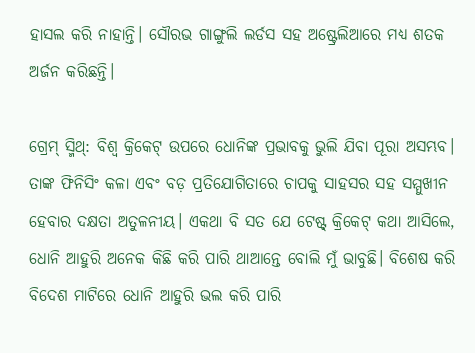ହାସଲ କରି ନାହାନ୍ତି। ସୌରଭ ଗାଙ୍ଗୁଲି ଲର୍ଡସ ସହ ଅଷ୍ଟ୍ରେଲିଆରେ ମଧ୍ୟ ଶତକ ଅର୍ଜନ କରିଛନ୍ତି।

ଗ୍ରେମ୍ ସ୍ମିଥ୍: ବିଶ୍ବ କ୍ରିକେଟ୍‌ ଉପରେ ଧୋନିଙ୍କ ପ୍ରଭାବକୁ ଭୁଲି ଯିବା ପୂରା ଅସମ୍ଭବ। ତାଙ୍କ ଫିନିସିଂ କଳା ଏବଂ ବଡ଼ ପ୍ରତିଯୋଗିତାରେ ଚାପକୁ ସାହସର ସହ ସମ୍ମୁଖୀନ ହେବାର ଦକ୍ଷତା ଅତୁଳନୀୟ। ଏକଥା ବି ସତ ଯେ ଟେଷ୍ଟ୍ କ୍ରିକେଟ୍ କଥା ଆସିଲେ, ଧୋନି ଆହୁରି ଅନେକ କିଛି କରି ପାରି ଥାଆନ୍ତେ ବୋଲି ମୁଁ ଭାବୁଛି। ବିଶେଷ କରି ବିଦେଶ ମାଟିରେ ଧୋନି ଆହୁରି ଭଲ କରି ପାରି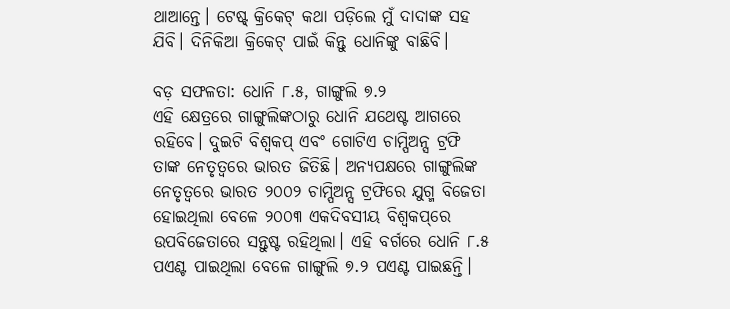ଥାଆନ୍ତେ। ଟେଷ୍ଟ୍ କ୍ରିକେଟ୍ କଥା ପଡ଼ିଲେ ମୁଁ ଦାଦାଙ୍କ ସହ ଯିବି। ଦିନିକିଆ କ୍ରିକେଟ୍ ପାଇଁ କିନ୍ତୁ ଧୋନିଙ୍କୁ ବାଛିବି।

ବଡ଼ ସଫଳତା: ଧୋନି ୮.୫, ଗାଙ୍ଗୁଲି ୭.୨
ଏହି କ୍ଷେତ୍ରରେ ଗାଙ୍ଗୁଲିଙ୍କଠାରୁ ଧୋନି ‌ଯଥେଷ୍ଟ ଆଗରେ ରହିବେ। ଦୁଇଟି ବିଶ୍ବକପ୍ ଏବଂ ଗୋଟିଏ ଚାମ୍ପିଅନ୍ସ ଟ୍ରଫି ତାଙ୍କ ନେତୃତ୍ବରେ ଭାରତ ଜିତିଛି। ଅନ୍ୟପକ୍ଷରେ ଗାଙ୍ଗୁଲିଙ୍କ ନେତୃତ୍ବରେ ଭାରତ ୨୦୦୨ ଚାମ୍ପିଅନ୍ସ ଟ୍ରଫିରେ ଯୁଗ୍ମ ବିଜେତା ହୋଇଥିଲା ବେଳେ ୨୦୦୩ ଏକଦିବସୀୟ ବିଶ୍ବକପ୍‌ରେ ଉପବିଜେତାରେ ସନ୍ତୁଷ୍ଟ ରହିଥିଲା। ଏହି ବର୍ଗରେ ଧୋନି ୮.୫ ପଏଣ୍ଟ ପାଇଥିଲା ବେଳେ ଗାଙ୍ଗୁଲି ୭.୨ ପଏଣ୍ଟ ପାଇଛନ୍ତି।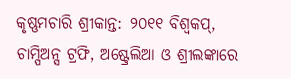କୃଷ୍ଣମଚାରି ଶ୍ରୀକାନ୍ତ: ୨୦୧୧ ବିଶ୍ବକପ୍, ଚାମ୍ପିଅନ୍ସ ଟ୍ରଫି, ଅଷ୍ଟ୍ରେଲିଆ ଓ ଶ୍ରୀଲଙ୍କାରେ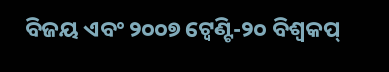ବିଜୟ ଏବଂ ୨୦୦୭ ଟ୍ବେଣ୍ଟି-୨୦ ବିଶ୍ବକପ୍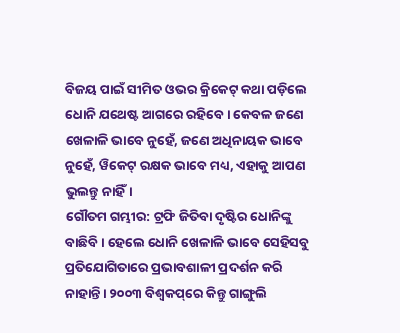ବିଜୟ ପାଇଁ ସୀମିତ ଓଭର କ୍ରିକେଟ୍ କଥା ପଡ଼ିଲେ ଧୋନି ଯଥେଷ୍ଟ ଆଗରେ ରହିବେ। କେବଳ ଜଣେ ଖେଳାଳି ଭାବେ ନୁହେଁ, ଜଣେ ଅଧିନାୟକ ଭାବେ ନୁହେଁ, ୱିକେଟ୍ ରକ୍ଷକ ଭାବେ ମଧ୍ୟ, ଏହାକୁ ଆପଣ ଭୁଲନ୍ତୁ ନାହିଁ।
ଗୌତମ ଗମ୍ଭୀର: ଟ୍ରଫି ଜିତିବା ଦୃଷ୍ଟିର ଧୋନିଙ୍କୁ ବାଛିବି। ହେଲେ ଧୋନି ଖେଳାଳି ଭାବେ ସେହିସବୁ ପ୍ରତିଯୋଗିତାରେ ପ୍ରଭାବଶାଳୀ ପ୍ରଦର୍ଶନ କରି ନାହାନ୍ତି। ୨୦୦୩ ବିଶ୍ବକପ୍‌ରେ କିନ୍ତୁ ଗାଙ୍ଗୁଲି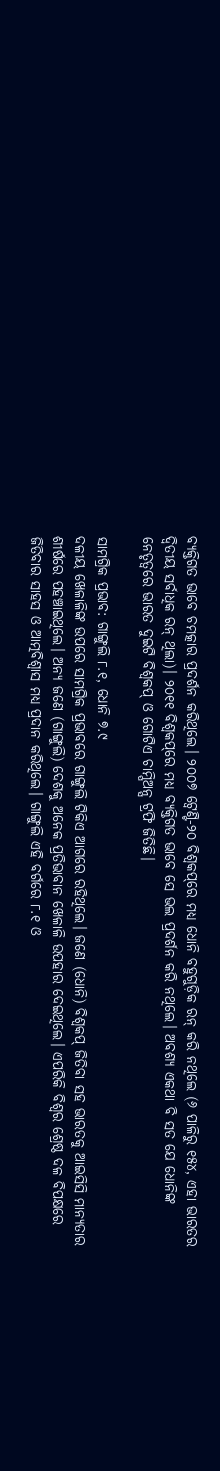ବ୍ୟକ୍ତିଗତ ଭାବେ ଚମତ୍କାର ପ୍ରଦର୍ଶନ କରିଥିଲେ। ୨୦୦୭ ଟ୍ବେଣ୍ଟି-୨୦ ବିଶ୍ବକପ୍‌ରେ ମଧ୍ୟ ଧୋନି ବହୁଗୁଡ଼ିକ ରନ୍ କରି ନଥିଲେ (୬ ପାଳିରୁ ୧୫୪, ଏହା ଭାରତର ଦ୍ବିତୀୟ ସର୍ବାଧିକ ରନ୍ ଥିଲା)। ୨୦୧୧ ବିଶ୍ବକପ୍‌ରେ ମଧ୍ୟ ବ୍ୟକ୍ତିଗତ ଭାବେ ସେ ଭଲ ପ୍ରଦର୍ଶନ କରି ନଥିଲେ। ଅବଶ୍ୟ ଏକଥା ବି ସତ ଯେ ଧୋନିଙ୍କ ନେତୃତ୍ବରେ ଭାରତ ଦୁଇଟି ବିଶ୍ବକପ୍ ଓ ଗୋଟିଏ ଚାମ୍ପିଅନ୍ସ ଟ୍ରଫି ଜିତିଛି।

ସାମଗ୍ରିକ ପ୍ରଭାବ: ଗାଙ୍ଗୁଲି ୮.୧, ଧୋନି ୭.୯
ଦଳୀୟ ଖେଳାଳିଙ୍କ ଉପରେ ସାମଗ୍ରିକ ପ୍ରଭାବରେ ଗାଙ୍ଗୁଲି ଟିକିଏ ଆଗରେ ରହିଥିଲେ। ଜଣେ (ଧୋନି) ବିଶ୍ବକପ୍ ଜିତିବା ସହ ଭାରତକୁ ଆଇସିସି ମାନ୍ୟତାର ଶୀର୍ଷରେ ପହଞ୍ଚାଇଥିଲେ। ଅନ୍ୟ ଜଣେ (ଗାଙ୍ଗୁଲି) ଦେଶକୁ ଅନେକ ପ୍ରତିଭାବାନ ଖେଳାଳି ଉପହାର ଦେଇଥିଲେ। ଏପରିକି ବିଶ୍ବର ଶ୍ରେଷ୍ଠ ଦଳ ବିପକ୍ଷରେ ଜିତିବାର ସାହସ ଓ ଆତ୍ମବିଶ୍ବାସ ମଧ୍ୟ ପ୍ରଦାନ କରିଥିଲେ। ଗାଙ୍ଗୁଲି ଏହି ବର୍ଗରେ ୮.୧ ଓ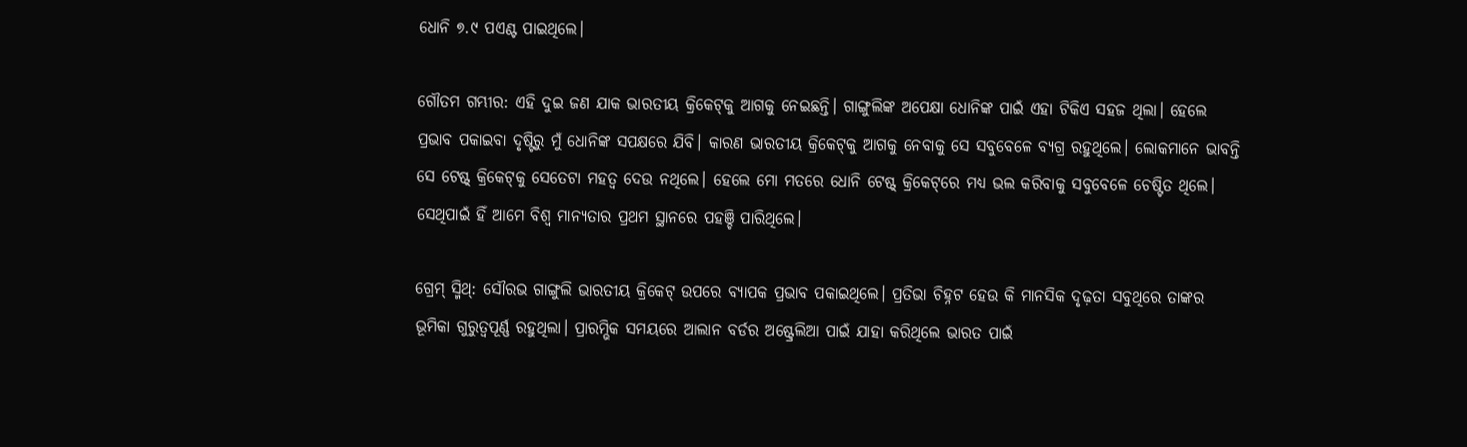ଧୋନି ୭.୯ ପଏଣ୍ଟ ପାଇଥିଲେ।

ଗୌତମ ଗମ୍ଭୀର: ଏହି ଦୁଇ ଜଣ ଯାକ ଭାରତୀୟ କ୍ରିକେଟ୍‌କୁ ଆଗକୁ ନେଇଛନ୍ତି। ଗାଙ୍ଗୁଲିଙ୍କ ଅପେକ୍ଷା ଧୋନିଙ୍କ ପାଇଁ ଏହା ଟିକିଏ ସହଜ ଥିଲା। ହେଲେ ପ୍ରଭାବ ପକାଇବା ଦୃଷ୍ଟିରୁ ମୁଁ ଧୋନିଙ୍କ ସପକ୍ଷରେ ଯିବି। କାରଣ ଭାରତୀୟ କ୍ରିକେଟ୍‌କୁ ଆଗକୁ ନେବାକୁ ସେ ସବୁବେଳେ ବ୍ୟଗ୍ର ରହୁଥିଲେ। ଲୋକମାନେ ଭାବନ୍ତି ସେ ଟେଷ୍ଟ୍ କ୍ରିକେଟ୍‌କୁ ସେତେଟା ମହତ୍ବ ଦେଉ ନଥିଲେ। ହେଲେ ମୋ ମତରେ ଧୋନି ଟେଷ୍ଟ୍ କ୍ରିକେଟ୍‌ରେ ମଧ୍ୟ ଭଲ କରିବାକୁ ସବୁବେଳେ ଚେଷ୍ଟିତ ଥିଲେ। ସେଥିପାଇଁ ହିଁ ଆମେ ବିଶ୍ବ ମାନ୍ୟତାର ପ୍ରଥମ ସ୍ଥାନରେ ପହଞ୍ଚି ପାରିଥିଲେ।

ଗ୍ରେମ୍ ସ୍ମିଥ୍: ସୌରଭ ଗାଙ୍ଗୁଲି ଭାରତୀୟ କ୍ରିକେଟ୍ ଉପରେ ବ୍ୟାପକ ପ୍ରଭାବ ପକାଇଥିଲେ। ପ୍ରତିଭା ଚିହ୍ନଟ ହେଉ କି ମାନସିକ ଦୃଢ଼ତା ସବୁଥିରେ ତାଙ୍କର ଭୂମିକା ଗୁରୁତ୍ବପୂର୍ଣ୍ଣ ରହୁଥିଲା। ପ୍ରାରମ୍ଭିକ ସମୟରେ ଆଲାନ ବର୍ଡର ଅଷ୍ଟ୍ରେଲିଆ ପାଇଁ ଯାହା କରିଥିଲେ ଭାରତ ପାଇଁ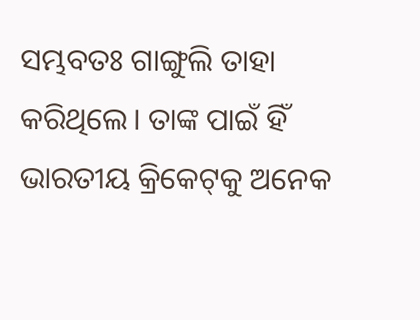ସମ୍ଭବତଃ ଗାଙ୍ଗୁଲି ତାହା କରିଥିଲେ। ତାଙ୍କ ପାଇଁ ହିଁ ଭାରତୀୟ କ୍ରିକେଟ୍‌କୁ ଅନେକ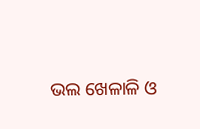ଭଲ ଖେଳାଳି ଓ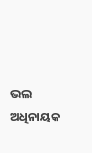ଭଲ ଅଧିନାୟକ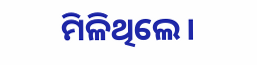ମିଳିଥିଲେ।